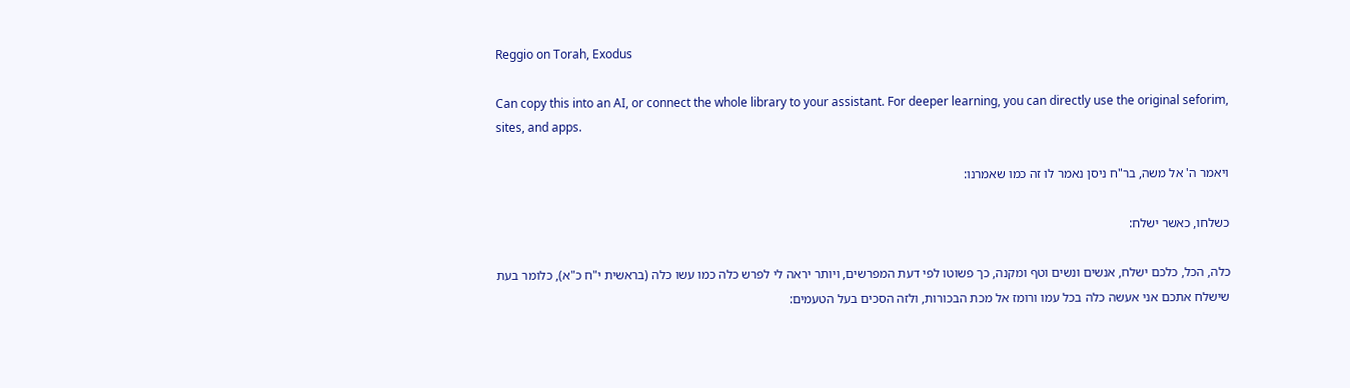Reggio on Torah, Exodus

Can copy this into an AI, or connect the whole library to your assistant. For deeper learning, you can directly use the original seforim, sites, and apps.

ויאמר ה' אל משה, בר"ח ניסן נאמר לו זה כמו שאמרנו:

כשלחו, כאשר ישלח:

כלה, הכל, כלכם ישלח, אנשים ונשים וטף ומקנה, כך פשוטו לפי דעת המפרשים, ויותר יראה לי לפרש כלה כמו עשו כלה (בראשית י"ח כ"א), כלומר בעת שישלח אתכם אני אעשה כלה בכל עמו ורומז אל מכת הבכורות, ולזה הסכים בעל הטעמים: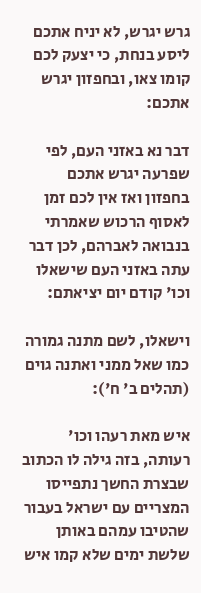גרש יגרש, לא יניח אתכם ליסע בנחת, כי יצעק לכם קומו צאו, ובחפזון יגרש אתכם:

דבר נא באזני העם, לפי שפרעה יגרש אתכם בחפזון ואז אין לכם זמן לאסוף הרכוש שאמרתי בנבואה לאברהם, לכן דבר עתה באזני העם שישאלו וכו' קודם יום יציאתם:

וישאלו, לשם מתנה גמורה כמו שאל ממני ואתנה גוים (תהלים ב' ח'):

איש מאת רעהו וכו' רעותה, בזה גילה לו הכתוב שבצרת החשך נתפייסו המצריים עם ישראל בעבור שהטיבו עמהם באותן שלשת ימים שלא קמו איש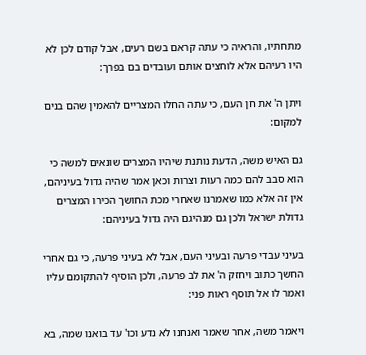מתחתיו, והראיה כי עתה קראם בשם רעים, אבל קודם לכן לא היו רעיהם אלא לוחצים אותם ועובדים בם בפרך:

ויתן ה' את חן העם, כי עתה החלו המצריים להאמין שהם בנים למקום:

גם האיש משה, הדעת נותנת שיהיו המצרים שונאים למשה כי הוא סבב להם כמה רעות וצרות וכאן אמר שהיה גדול בעיניהם, אין זה אלא כמו שאמרנו שאחרי מכת החושך הכירו המצרים גדולת ישראל ולכן גם מנהיגם היה גדול בעיניהם:

בעיני עבדי פרעה ובעיני העם, אבל לא בעיני פרעה, כי גם אחרי החשך כתוב ויחזק ה' את לב פרעה, ולכן הוסיף להתקומם עליו ואמר לו אל תוסף ראות פני:

ויאמר משה, אחר שאמר ואנחנו לא נדע וכו' עד בואנו שמה, בא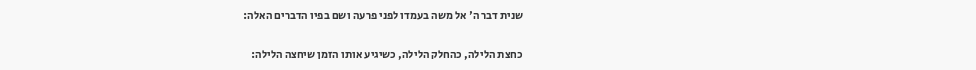שנית דבר ה' אל משה בעמדו לפני פרעה ושם בפיו הדברים האלה:

כחצת הלילה, כהחלק הלילה, כשיגיע אותו הזמן שיחצה הלילה: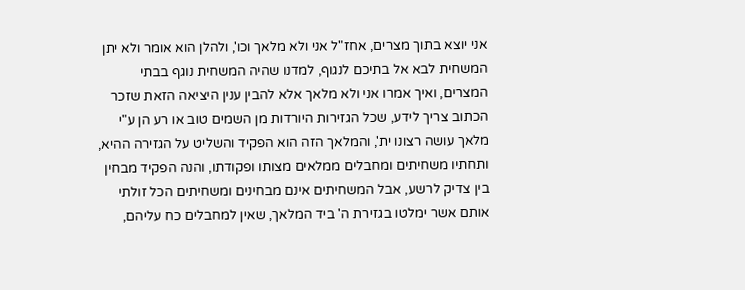אני יוצא בתוך מצרים, אחז"ל אני ולא מלאך וכו', ולהלן הוא אומר ולא יתן המשחית לבא אל בתיכם לנגוף, למדנו שהיה המשחית נוגף בבתי המצרים, ואיך אמרו אני ולא מלאך אלא להבין ענין היציאה הזאת שזכר הכתוב צריך לידע, שכל הגזירות היורדות מן השמים טוב או רע הן ע"י מלאך עושה רצונו ית', והמלאך הזה הוא הפקיד והשליט על הגזירה ההיא, ותחתיו משחיתים ומחבלים ממלאים מצותו ופקודתו, והנה הפקיד מבחין בין צדיק לרשע, אבל המשחיתים אינם מבחינים ומשחיתים הכל זולתי אותם אשר ימלטו בגזירת ה' ביד המלאך, שאין למחבלים כח עליהם,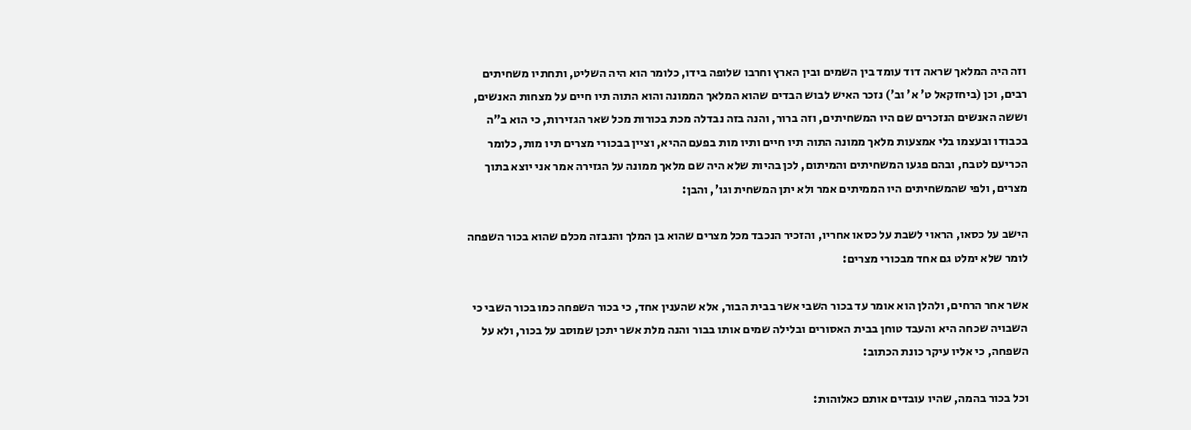וזה היה המלאך שראה דוד עומד בין השמים ובין הארץ וחרבו שלופה בידו, כלומר הוא היה השליט, ותחתיו משחיתים רבים, וכן (ביחזקאל ט' א' וב') נזכר האיש לבוש הבדים שהוא המלאך הממונה והוא התוה תיו חיים על מצחות האנשים, וששה האנשים הנזכרים שם היו המשחיתים, וזה ברור, והנה בזה נבדלה מכת בכורות מכל שאר הגזירות, כי הוא ב"ה בכבודו ובעצמו בלי אמצעות מלאך ממונה התוה תיו חיים ותיו מות בפעם ההיא, וציין בבכורי מצרים תיו מות, כלומר הכריעם לטבח, ובהם פגעו המשחיתים והמיתום, לכן בהיות שלא היה שם מלאך ממונה על הגזירה אמר אני יוצא בתוך מצרים, ולפי שהמשחיתים היו הממיתים אמר ולא יתן המשחית וגו', והבן:

הישב על כסאו, הראוי לשבת על כסאו אחריו, והזכיר הנכבד מכל מצרים שהוא בן המלך והנבזה מכלם שהוא בכור השפחה לומר שלא ימלט גם אחד מבכורי מצרים:

אשר אחר הרחים, ולהלן הוא אומר עד בכור השבי אשר בבית הבור, אלא שהענין אחד, כי בכור השפחה כמו בכור השבי כי השבויה שכחה היא והעבד טוחן בבית האסורים ובלילה שמים אותו בבור והנה מלת אשר יתכן שמוסב על בכור, ולא על השפחה, כי אליו עיקר כונת הכתוב:

וכל בכור בהמה, שהיו עובדים אותם כאלוהות: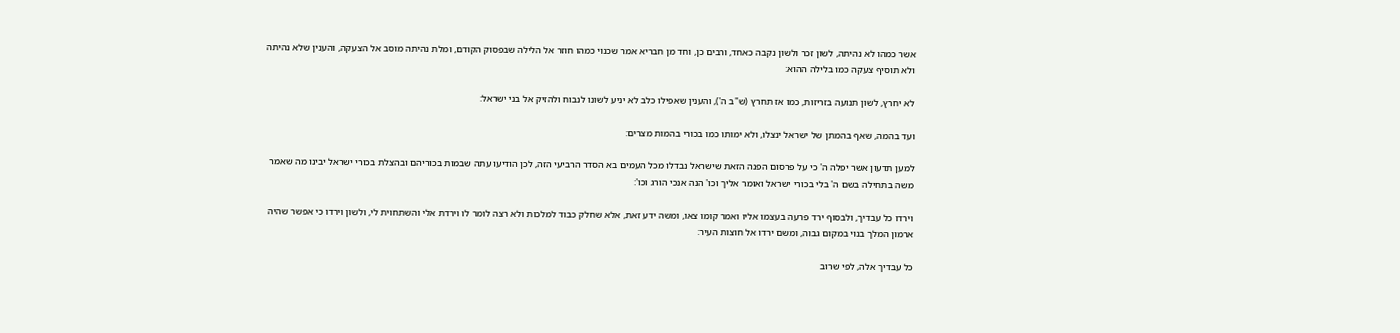אשר כמהו לא נהיתה, לשון זכר ולשון נקבה כאחד, ורבים כן, וחד מן חבריא אמר שכנוי כמהו חוזר אל הלילה שבפסוק הקודם, ומלת נהיתה מוסב אל הצעקה, והענין שלא נהיתה ולא תוסיף צעקה כמו בלילה ההוא:

לא יחרץ, לשון תנועה בזריזות, כמו אז תחרץ (ש"ב ה'), והענין שאפילו כלב לא יניע לשונו לנבוח ולהזיק אל בני ישראל:

ועד בהמה, שאף בהמתן של ישראל ינצלו, ולא ימותו כמו בכורי בהמות מצרים:

למען תדעון אשר יפלה ה' כי על פרסום הפנה הזאת שישראל נבדלו מכל העמים בא הסדר הרביעי הזה, לכן הודיעו עתה שבמות בכוריהם ובהצלת בכורי ישראל יבינו מה שאמר משה בתחילה בשם ה' בלי בכורי ישראל ואומר אליך וכו' הנה אנכי הורג וכו':

וירדו כל עבדיך, ולבסוף ירד פרעה בעצמו אליו ואמר קומו צאו, ומשה ידע זאת, אלא שחלק כבוד למלכות ולא רצה לומר לו וירדת אלי והשתחוית לי, ולשון וירדו כי אפשר שהיה ארמון המלך בנוי במקום גבוה, ומשם ירדו אל חוצות העיר:

כל עבדיך אלה, לפי שרוב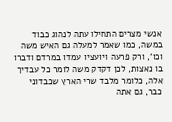אנשי מצרים התחילו עתה לנהוג כבוד במשה, כמו שאמר למעלה גם האיש משה וכו', ורק פרעה ויועציו עמדו במרדם ודברו בו נאצות, לכן דקדק משה לומר כל עבדיך אלה, כלומר מלבד שרי הארץ שכבדוני כבר, גם אתה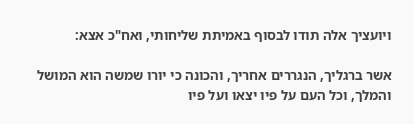ויועציך אלה תודו לבסוף באמיתת שליחותי, ואח"כ אצא:

אשר ברגליך, הנגררים אחריך, והכונה כי יורו שמשה הוא המושל והמלך, וכל העם על פיו יצאו ועל פיו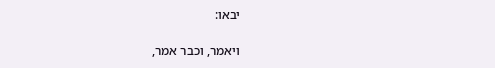יבאו:

ויאמר, וכבר אמר,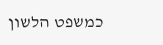כמשפט הלשון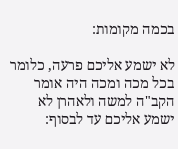בכמה מקומות:

לא ישמע אליכם פרעה, כלומר בכל מכה ומכה היה אומר הקב"ה למשה ולאהרן לא ישמע אליכם עד לבסוף: